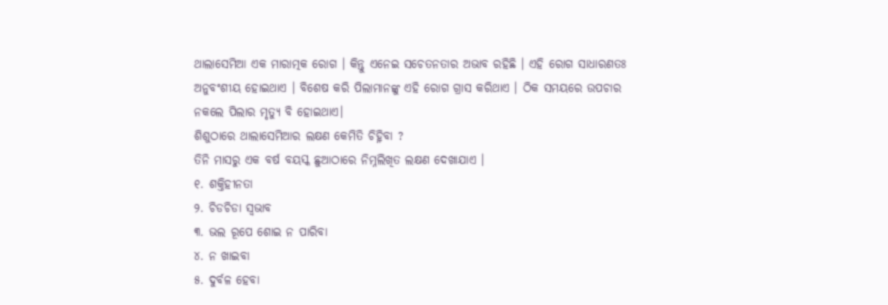ଥାଲାସେମିଆ ଏକ ମାରାତ୍ମକ ରୋଗ । କିନ୍ତୁ ଏନେଇ ସଚେତନତାର ଅଭାବ ରହିଛି । ଏହି ରୋଗ ସାଧାରଣତଃ ଅନୁବଂଶୀୟ ହୋଇଥାଏ । ବିଶେଷ କରି ପିଲାମାନଙ୍କୁ ଏହି ରୋଗ ଗ୍ରାସ କରିଥାଏ । ଠିକ ସମୟରେ ଉପଚାର ନକଲେ ପିଲାର ମୃତ୍ୟୁ ବି ହୋଇଥାଏ।
ଶିଶୁଠାରେ ଥାଲାସେମିଆର ଲକ୍ଷଣ କେମିତି ଚିହ୍ନିବା ?
ତିନି ମାସରୁ ଏକ ବର୍ଷ ବୟସ୍କ ଛୁଆଠାରେ ନିମ୍ନଲିଖିତ ଲକ୍ଷଣ ଦେଖାଯାଏ ।
୧. ଶକ୍ତିହୀନତା
୨. ଚିଡଚିଡା ସ୍ୱଭାବ
୩. ଭଲ ରୂପେ ଶୋଇ ନ ପାରିବା
୪. ନ ଖାଇବା
୫. ଦୁର୍ବଳ ହେବା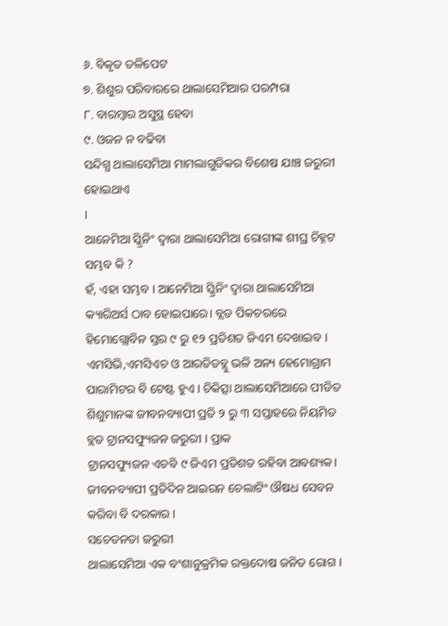୬. ବିକୃତ ତଳିପେଟ
୭. ଶିଶୁର ପରିବାରରେ ଥାଲାସେମିଆର ପରମ୍ପରା
୮. ବାରମ୍ବାର ଅସୁସ୍ଥ ହେବା
୯. ଓଜନ ନ ବଢିବା
ସନ୍ଦିଗ୍ଧ ଥାଲାସେମିଆ ମାମଲାଗୁଡିକର ବିଶେଷ ଯାଞ୍ଚ ଜରୁରୀ ହୋଇଥାଏ
।
ଆନେମିଆ ସ୍କ୍ରିନିଂ ଦ୍ୱାରା ଥାଲାସେମିଆ ରୋଗୀଙ୍କ ଶୀଘ୍ର ଚିହ୍ନଟ ସମ୍ଭବ କି ?
ହଁ, ଏହା ସମ୍ଭବ । ଆନେମିଆ ସ୍କ୍ରିନିଂ ଦ୍ୱାରା ଥାଲାସେମିଆ କ୍ୟାରିଅର୍ସ ଠାବ ହୋଇପାରେ। ବ୍ଲଡ ପିକଚରରେ ହିମୋଗ୍ଲୋବିନ ସ୍ତର ୯ ରୁ ୧୨ ପ୍ରତିଶତ ଜିଏମ ଦେଖାଇବ । ଏମସିଭି,ଏମସିଏଚ ଓ ଆରଡିଡବ୍ଲୁ ଭଳି ଅନ୍ୟ ହେମୋଗ୍ରାମ ପାରାମିଟର ବି ଟେଷ୍ଟ ହୁଏ । ଚିକିତ୍ସା ଥାଲାସେମିଆରେ ପୀଡିତ ଶିଶୁମାନଙ୍କ ଜୀବନବ୍ୟାପୀ ପ୍ରତି ୨ ରୁ ୩ ସପ୍ତାହରେ ନିୟମିତ ବ୍ଲଡ ଟ୍ରାନସଫ୍ୟୁଜନ ଜରୁରୀ । ପ୍ରାକ
ଟ୍ରାନସଫ୍ୟୁଜନ ଏଚବି ୯ ଜିଏମ ପ୍ରତିଶତ ରହିବା ଆବଶ୍ୟକ। ଜୀବନବ୍ୟାପୀ ପ୍ରତିଦିନ ଆଇରନ ଚେଲାଟିଂ ଔଷଧ ସେବନ କରିବା ବି ଦରକାର ।
ସଚେତନତା ଜରୁରୀ
ଥାଲାସେମିଆ ଏକ ବଂଶାନୁକ୍ରମିକ ରକ୍ତଦୋଷ ଜନିତ ରୋଗ ।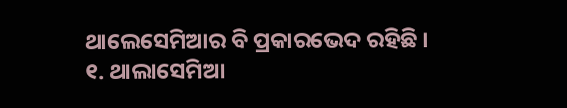ଥାଲେସେମିଆର ବି ପ୍ରକାରଭେଦ ରହିଛି ।
୧. ଥାଲାସେମିଆ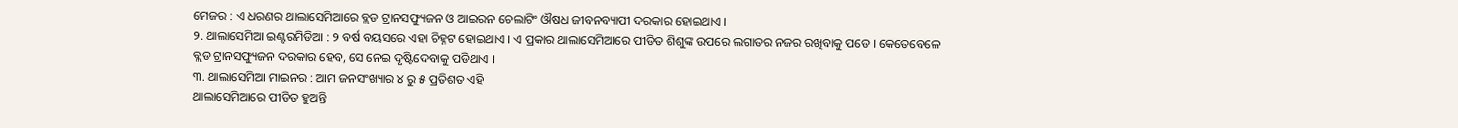ମେଜର : ଏ ଧରଣର ଥାଲାସେମିଆରେ ବ୍ଲଡ ଟ୍ରାନସଫ୍ୟୁଜନ ଓ ଆଇରନ ଚେଲାଟିଂ ଔଷଧ ଜୀବନବ୍ୟାପୀ ଦରକାର ହୋଇଥାଏ ।
୨. ଥାଲାସେମିଆ ଇଣ୍ଟରମିଡିଆ : ୨ ବର୍ଷ ବୟସରେ ଏହା ଚିହ୍ନଟ ହୋଇଥାଏ । ଏ ପ୍ରକାର ଥାଲାସେମିଆରେ ପୀଡିତ ଶିଶୁଙ୍କ ଉପରେ ଲଗାତର ନଜର ରଖିବାକୁ ପଡେ । କେତେବେଳେ ବ୍ଲଡ ଟ୍ରାନସଫ୍ୟୁଜନ ଦରକାର ହେବ, ସେ ନେଇ ଦୃଷ୍ଟିଦେବାକୁ ପଡିଥାଏ ।
୩. ଥାଲାସେମିଆ ମାଇନର : ଆମ ଜନସଂଖ୍ୟାର ୪ ରୁ ୫ ପ୍ରତିଶତ ଏହି
ଥାଲାସେମିଆରେ ପୀଡିତ ହୁଅନ୍ତି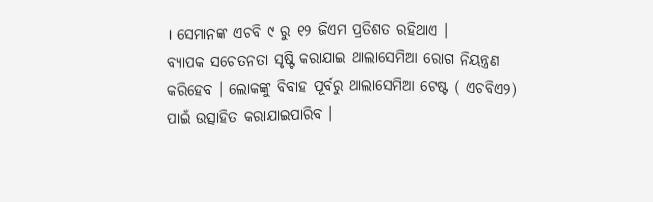। ସେମାନଙ୍କ ଏଚବି ୯ ରୁ ୧୨ ଜିଏମ ପ୍ରତିଶତ ରହିଥାଏ ।
ବ୍ୟାପକ ସଚେତନତା ସୃଷ୍ଟି କରାଯାଇ ଥାଲାସେମିଆ ରୋଗ ନିୟନ୍ତ୍ରଣ କରିହେବ । ଲୋକଙ୍କୁ ବିବାହ ପୂର୍ବରୁ ଥାଲାସେମିଆ ଟେଷ୍ଟ ( ଏଚବିଏ୨) ପାଇଁ ଉତ୍ସାହିତ କରାଯାଇପାରିବ ।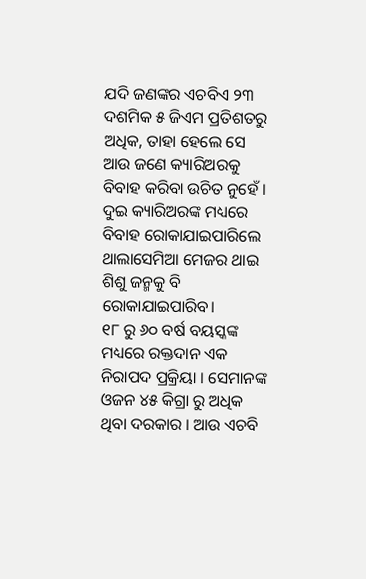ଯଦି ଜଣଙ୍କର ଏଚବିଏ ୨୩ ଦଶମିକ ୫ ଜିଏମ ପ୍ରତିଶତରୁ ଅଧିକ, ତାହା ହେଲେ ସେ ଆଉ ଜଣେ କ୍ୟାରିଅରକୁ ବିବାହ କରିବା ଉଚିତ ନୁହେଁ । ଦୁଇ କ୍ୟାରିଅରଙ୍କ ମଧ୍ୟରେ ବିବାହ ରୋକାଯାଇପାରିଲେ ଥାଲାସେମିଆ ମେଜର ଥାଇ ଶିଶୁ ଜନ୍ମକୁ ବି ରୋକାଯାଇପାରିବ।
୧୮ ରୁ ୬୦ ବର୍ଷ ବୟସ୍କଙ୍କ ମଧ୍ୟରେ ରକ୍ତଦାନ ଏକ ନିରାପଦ ପ୍ରକ୍ରିୟା । ସେମାନଙ୍କ ଓଜନ ୪୫ କିଗ୍ରା ରୁ ଅଧିକ ଥିବା ଦରକାର । ଆଉ ଏଚବି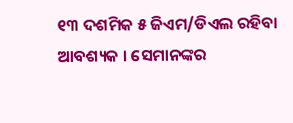୧୩ ଦଶମିକ ୫ ଜିଏମ/ଡିଏଲ ରହିବା ଆବଶ୍ୟକ । ସେମାନଙ୍କର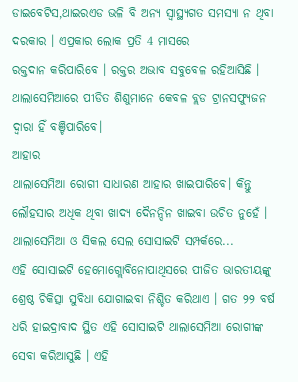ଡାଇବେଟିସ,ଥାଇରଏଡ ଭଳି ବି ଅନ୍ୟ ସ୍ୱାସ୍ଥ୍ୟଗତ ସମସ୍ୟା ନ ଥିବା ଦରକାର । ଏପ୍ରକାର ଲୋକ ପ୍ରତି 4 ମାସରେ
ରକ୍ତଦାନ କରିପାରିବେ । ରକ୍ତର ଅଭାବ ସବୁବେଳ ରହିଆସିଛି । ଥାଲାସେମିଆରେ ପୀଡିତ ଶିଶୁମାନେ କେବଳ ବ୍ଲଡ ଟ୍ରାନସଫ୍ୟୁଜନ ଦ୍ୱାରା ହିଁ ବଞ୍ଚିପାରିବେ।
ଆହାର
ଥାଲାସେମିଆ ରୋଗୀ ସାଧାରଣ ଆହାର ଖାଇପାରିବେ। କିନ୍ତୁ ଲୌହସାର ଅଧିକ ଥିବା ଖାଦ୍ୟ ଦୈନନ୍ଦିନ ଖାଇବା ଉଚିତ ନୁହେଁ । ଥାଲାସେମିଆ ଓ ସିକଲ ସେଲ ସୋସାଇଟି ସମ୍ପର୍କରେ...
ଏହି ସୋସାଇଟି ହେମୋଗ୍ଲୋବିନୋପାଥିସରେ ପୀଜିତ ଭାରତୀୟଙ୍କୁ ଶ୍ରେଷ୍ଠ ଚିକିତ୍ସା ସୁବିଧା ଯୋଗାଇବା ନିଶ୍ଚିତ କରିଥାଏ । ଗତ ୨୨ ବର୍ଷ ଧରି ହାଇଦ୍ରାବାଦ ସ୍ଥିତ ଏହି ସୋସାଇଟି ଥାଲାସେମିଆ ରୋଗୀଙ୍କ ସେବା କରିଆସୁଛି । ଏହି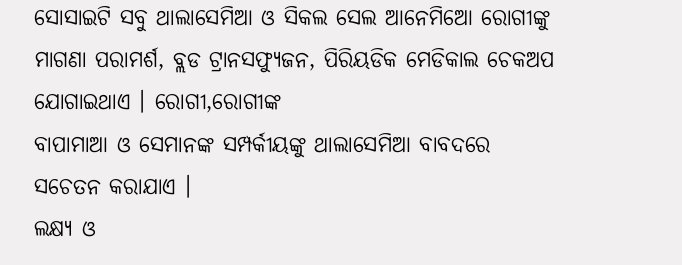ସୋସାଇଟି ସବୁ ଥାଲାସେମିଆ ଓ ସିକଲ ସେଲ ଆନେମିଆେ ରୋଗୀଙ୍କୁ ମାଗଣା ପରାମର୍ଶ, ବ୍ଲଡ ଟ୍ରାନସଫ୍ୟୁଜନ, ପିରିୟଡିକ ମେଡିକାଲ ଚେକଅପ ଯୋଗାଇଥାଏ । ରୋଗୀ,ରୋଗୀଙ୍କ
ବାପାମାଆ ଓ ସେମାନଙ୍କ ସମ୍ପର୍କୀୟଙ୍କୁ ଥାଲାସେମିଆ ବାବଦରେ ସଚେତନ କରାଯାଏ ।
ଲକ୍ଷ୍ୟ ଓ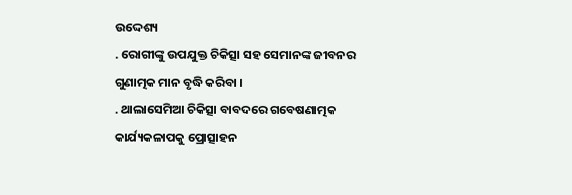ଉଦ୍ଦେଶ୍ୟ
. ରୋଗୀଙ୍କୁ ଉପଯୁକ୍ତ ଚିକିତ୍ସା ସହ ସେମାନଙ୍କ ଜୀବନର ଗୁଣାତ୍ମକ ମାନ ବୃଦ୍ଧି କରିବା ।
. ଥାଲାସେମିଆ ଚିକିତ୍ସା ବାବଦରେ ଗବେଷଣାତ୍ମକ କାର୍ଯ୍ୟକଳାପକୁ ପ୍ରୋତ୍ସାହନ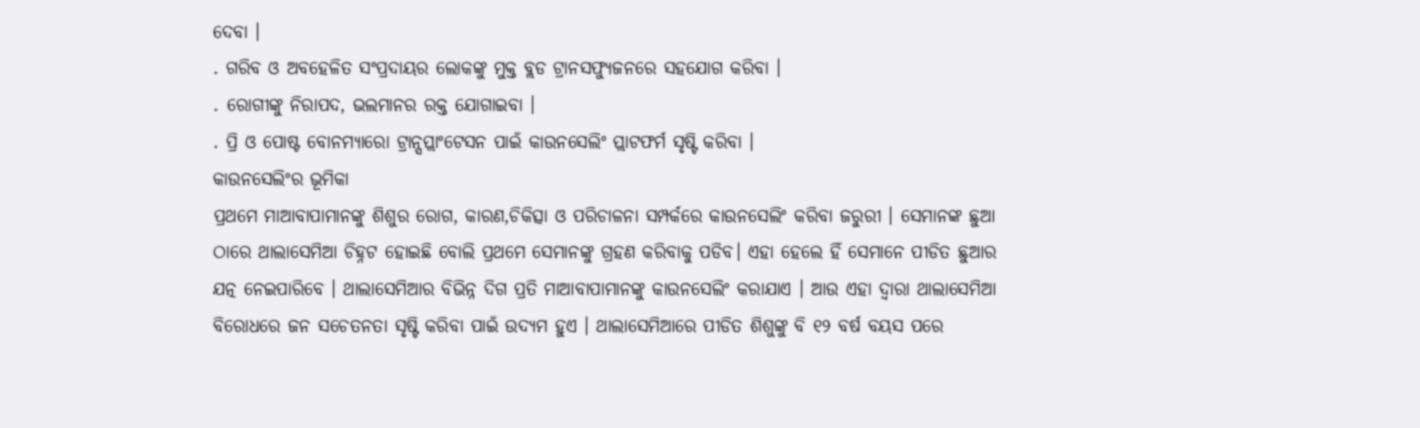ଦେବା ।
. ଗରିବ ଓ ଅବହେଳିତ ସଂପ୍ରଦାୟର ଲୋକଙ୍କୁ ମୁକ୍ତ ବ୍ଲଡ ଟ୍ରାନସଫ୍ୟୁଜନରେ ସହଯୋଗ କରିବା ।
. ରୋଗୀଙ୍କୁ ନିରାପଦ, ଭଲମାନର ରକ୍ତ ଯୋଗାଇବା ।
. ପ୍ରି ଓ ପୋଷ୍ଟ ବୋନମ୍ୟାରୋ ଟ୍ରାନ୍ସପ୍ଲାଂଟେସନ ପାଇଁ କାଉନସେଲିଂ ପ୍ଲାଟଫର୍ମ ସୃଷ୍ଟି କରିବା ।
କାଉନସେଲିଂର ଭୂମିକା
ପ୍ରଥମେ ମାଆବାପାମାନଙ୍କୁ ଶିଶୁର ରୋଗ, କାରଣ,ଚିକିତ୍ସା ଓ ପରିଚାଳନା ସମ୍ପର୍କରେ କାଉନସେଲିଂ କରିବା ଜରୁରୀ । ସେମାନଙ୍କ ଛୁଆ ଠାରେ ଥାଲାସେମିଆ ଚିହ୍ନଟ ହୋଇଛି ବୋଲି ପ୍ରଥମେ ସେମାନଙ୍କୁ ଗ୍ରହଣ କରିବାକୁ ପଡିବ। ଏହା ହେଲେ ହିଁ ସେମାନେ ପୀଡିତ ଛୁଆର ଯତ୍ନ ନେଇପାରିବେ । ଥାଲାସେମିଆର ବିଭିନ୍ନ ଦିଗ ପ୍ରତି ମାଆବାପାମାନଙ୍କୁ କାଉନସେଲିଂ କରାଯାଏ । ଆଉ ଏହା ଦ୍ୱାରା ଥାଲାସେମିଆ ବିରୋଧରେ ଜନ ସଚେତନତା ସୃଷ୍ଟି କରିବା ପାଇଁ ଉଦ୍ୟମ ହୁଏ । ଥାଲାସେମିଆରେ ପୀଡିତ ଶିଶୁଙ୍କୁ ବି ୧୨ ବର୍ଷ ବୟସ ପରେ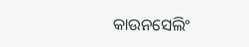କାଉନସେଲିଂ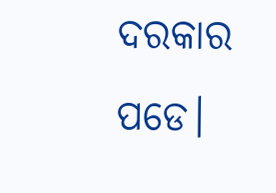ଦରକାର ପଡେ।